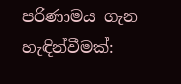පරිණාමය ගැන හැඳින්වීමක්: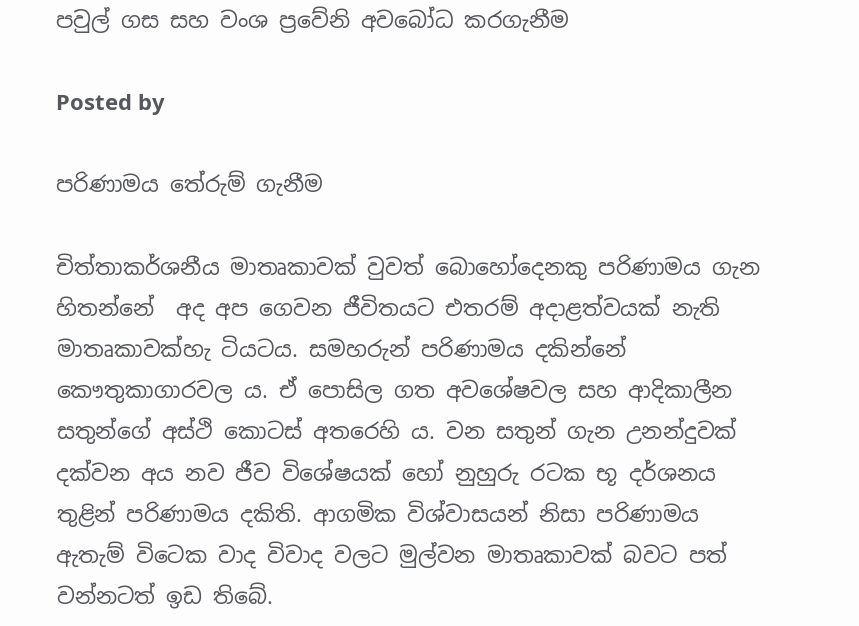පවුල් ගස සහ වංශ ප්‍රවේනි අවබෝධ කරගැනීම

Posted by

පරිණාමය තේරුම් ගැනීම

චිත්තාකර්ශනීය මාතෘකාවක් වුවත් බොහෝදෙනකු පරිණාමය ගැන හිතන්නේ  අද අප ගෙවන ජීවිතයට එතරම් අදාළත්වයක් නැති මාතෘකාවක්හැ ටියටය. සමහරුන් පරිණාමය දකින්නේ කෞතුකාගාරවල ය. ඒ පොසිල ගත අවශේෂවල සහ ආදිකාලීන සතුන්ගේ අස්ථි කොටස් අතරෙහි ය. වන සතුන් ගැන උනන්දුවක් දක්වන අය නව ජීව විශේෂයක් හෝ නුහුරු රටක භූ දර්ශනය තුළින් පරිණාමය දකිති. ආගමික විශ්වාසයන් නිසා පරිණාමය ඇතැම් විටෙක වාද විවාද වලට මුල්වන මාතෘකාවක් බවට පත් වන්නටත් ඉඩ තිබේ.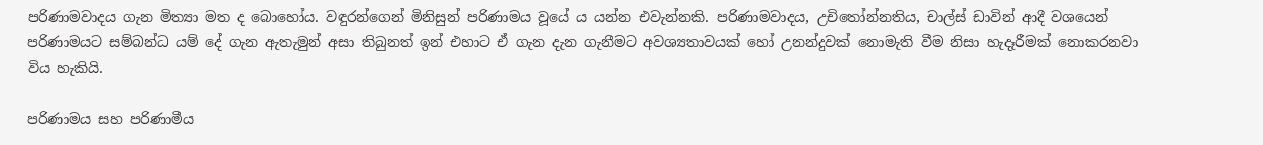පරිණාමවාදය ගැන මිත්‍යා මත ද බොහෝය. වඳුරන්ගෙන් මිනිසුන් පරිණාමය වූයේ ය යන්න එවැන්නකි. පරිණාමවාදය, උචිතෝන්නතිය, චාල්ස් ඩාවින් ආදී වශයෙන් පරිණාමයට සම්බන්ධ යම් දේ ගැන ඇතැමුන් අසා තිබුනත් ඉන් එහාට ඒ ගැන දැන ගැනීමට අවශ්‍යතාවයක් හෝ උනන්දුවක් නොමැති වීම නිසා හැදෑරීමක් නොකරනවා විය හැකියි.

පරිණාමය සහ පරිණාමීය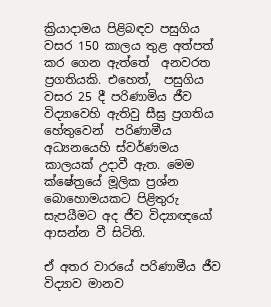ක්‍රියාදාමය පිළිබඳව පසුගිය වසර 150 කාලය තුළ අත්පත් කර ගෙන ඇත්තේ  අනවරත ප්‍රගතියකි. එහෙත්,  පසුගිය වසර 25 දී පරිණාමිය ජීව විද්‍යාවෙහි ඇතිවු සීඝ්‍ර ප්‍රගතිය හේතුවෙන්  පරිණාමීය අධ්‍යනයෙහි ස්වර්ණමය කාලයක් උදාවී ඇත. මෙම ක්ෂේත්‍රයේ මූලික ප්‍රශ්න බොහොමයකට පිළිතුරු සැපයීමට අද ජීව විද්‍යාඥයෝ ආසන්න වී සිටිති.

ඒ අතර වාරයේ පරිණාමීය ජීව විද්‍යාව මානව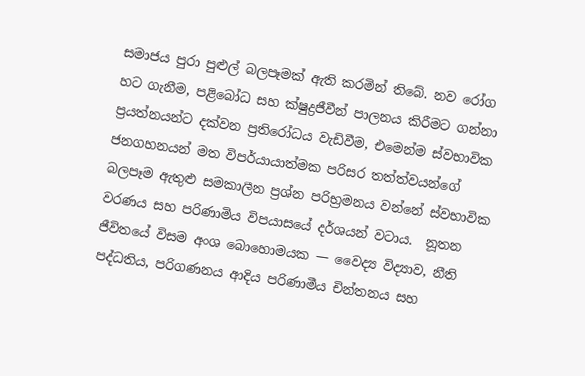සමාජය පුරා පුළුල් බලපෑමක් ඇති කරමින් තිබේ. නව රෝග හට ගැනීම, පළිබෝධ සහ ක්ෂුද්‍රජීවීන් පාලනය කිරීමට ගන්නා ප්‍රයත්නයන්ට දක්වන ප්‍රතිරෝධය වැඩිවීම, එමෙන්ම ස්වභාවික ජනගහනයන් මත විපර්යායාත්මක පරිසර තත්ත්වයන්ගේ බලපෑම ඇතුළු සමකාලීන ප්‍රශ්න පරිභ්‍රමනය වන්නේ ස්වභාවික වරණය සහ පරිණාමිය විපයාසයේ දර්ශයන් වටාය.  නූතන ජීවිතයේ විසම අංශ බොහොමයක — වෛද්‍ය විද්‍යාව, නීති පද්ධතිය, පරිගණනය ආදිය පරිණාමීය චින්තනය සහ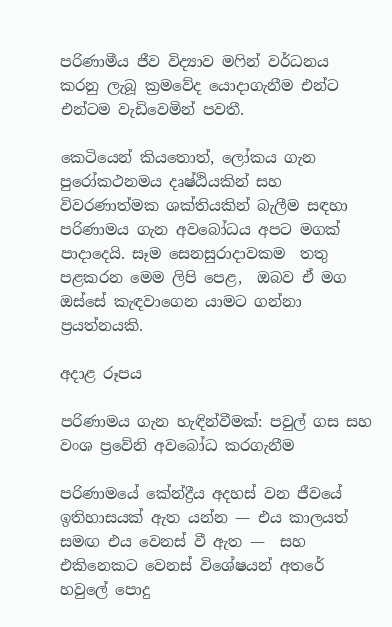පරිණාමීය ජීව විද්‍යාව මෆින් වර්ධනය කරනු ලැබූ ක්‍රමවේද යොදාගැනීම එන්ට එන්ටම වැඩිවෙමින් පවතී.

කෙටියෙන් කියතොත්, ලෝකය ගැන පුරෝකථනමය දෘෂ්ඨියකින් සහ විවරණාත්මක ශක්තියකින් බැලීම සඳහා පරිණාමය ගැන අවබෝධය අපට මගක් පාදාදෙයි. සෑම සෙනසුරාදාවකම  තතු පළකරන මෙම ලිපි පෙළ,  ඔබව ඒ මග ඔස්සේ කැඳවාගෙන යාමට ගන්නා ප්‍රයත්නයකි.

අදාළ රූපය

පරිණාමය ගැන හැඳින්වීමක්: පවුල් ගස සහ වංශ ප්‍රවේනි අවබෝධ කරගැනීම

පරිණාමයේ කේන්ද්‍රීය අදහස් වන ජීවයේ ඉතිහාසයක් ඇත යන්න — එය කාලයත් සමඟ එය වෙනස් වී ඇත —  සහ එකිනෙකට වෙනස් විශේෂයන් අතරේ හවුලේ පොදු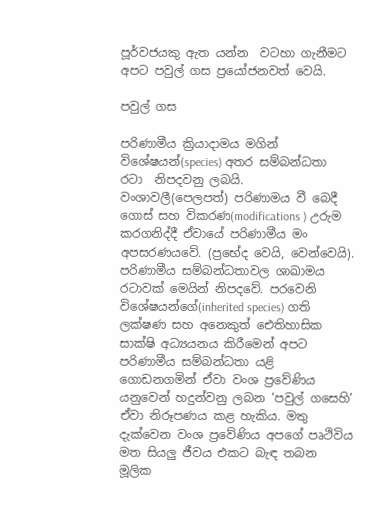පූර්වජයකු ඇත යන්න  වටහා ගැනීමට අපට පවුල් ගස ප්‍රයෝජනවත් වෙයි.

පවුල් ගස

පරිණාමීය ක්‍රියාදාමය මගින් විශේෂයන්(species) අතර සම්බන්ධතා රටා  නිපදවනු ලබයි. වංශාවලී(පෙලපත්) පරිණාමය වී බෙදී  ගොස් සහ විකරණ(modifications ) උරුම කරගනිද්දී ඒවායේ පරිණාමීය මං අපසරණයවේ. (ප්‍රභේද වෙයි, වෙන්වෙයි).  පරිණාමීය සම්බන්ධතාවල ශාඛාමය රටාවක් මෙයින් නිපදවේ. පරවෙනි විශේෂයන්ගේ(inherited species) ගති ලක්ෂණ සහ අනෙකුත් ඓතිහාසික සාක්ෂි අධ්‍යයනය කිරීමෙන් අපට පරිණාමීය සම්බන්ධතා යළි ගොඩනගමින් ඒවා වංශ ප්‍රවේණිය යනුවෙන් හදුන්වනු ලබන ‘පවුල් ගසෙහි‘ ඒවා නිරූපණය කළ හැකිය. මතු දැක්වෙන වංශ ප්‍රවේණිය අපගේ පෘථිවිය මත සියලු ජීවය එකට බැඳ තබන මූලික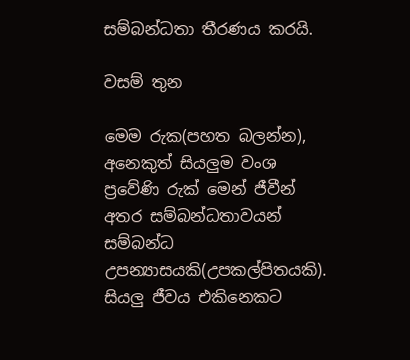සම්බන්ධතා තීරණය කරයි.

වසම් තුන

මෙම රුක(පහත බලන්න), අනෙකුත් සියලුම වංශ ප්‍රවේණි රුක් මෙන් ජීවීන් අතර සම්බන්ධතාවයන් සම්බන්ධ උපන්‍යාසයකි(උපකල්පිතයකි). සියලු ජීවය එකිනෙකට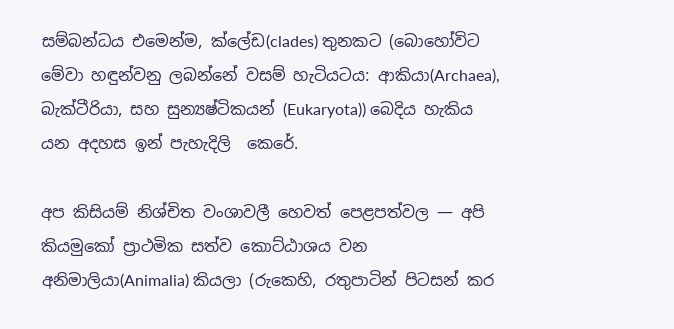සම්බන්ධය එමෙන්ම, ක්ලේඩ(clades) තුනකට (බොහෝවිට මේවා හඳුන්වනු ලබන්නේ වසම් හැටියටය: ආකියා(Archaea), බැක්ටීරියා, සහ සුන්‍යෂ්ටිකයන් (Eukaryota)) බෙදිය හැකිය යන අදහස ඉන් පැහැදිලි  කෙරේ.

අප කිසියම් නිශ්චිත වංශාවලී හෙවත් පෙළපත්වල — අපි කියමුකෝ ප්‍රාථමික සත්ව කොට්ඨාශය වන අනිමාලියා(Animalia) කියලා (රුකෙහි, රතුපාටින් පිටසන් කර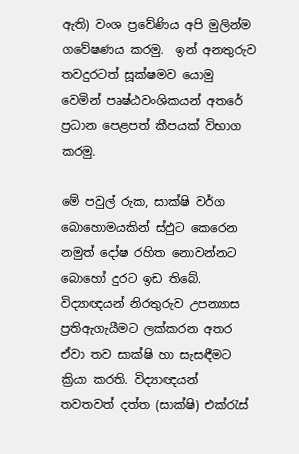ඇති) වංශ ප්‍රවේණිය අපි මුලින්ම ගවේෂණය කරමු.  ඉන් අනතුරුව තවදුරටත් සූක්ෂමව යොමු වෙමින් පෘෂ්ඨවංශිකයන් අතරේ ප්‍රධාන පෙළපත් කීපයක් විභාග කරමු.

මේ පවුල් රුක, සාක්ෂි වර්ග  බොහොමයකින් ස්ඵුට කෙරෙන නමුත් දෝෂ රහිත නොවන්නට බොහෝ දුරට ඉඩ තිබේ. විද්‍යාඥයන් නිරතුරුව උපන්‍යාස ප්‍රතිඇගැයීමට ලක්කරන අතර ඒවා තව සාක්ෂි හා සැසඳීමට ක්‍රියා කරති. විද්‍යාඥයන් තවතවත් දත්ත (සාක්ෂි) එක්රැස්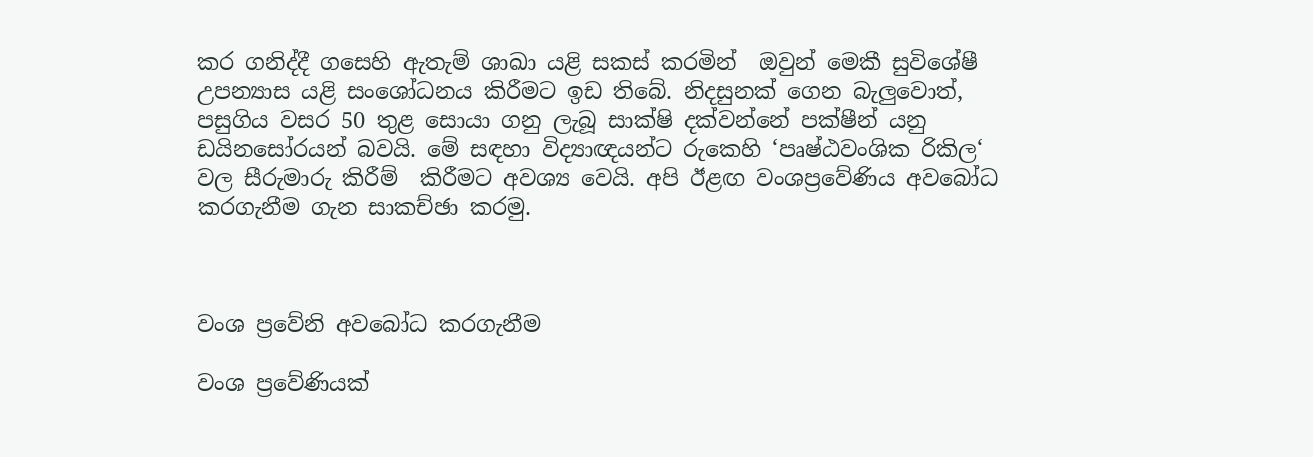කර ගනිද්දී ගසෙහි ඇතැම් ශාඛා යළි සකස් කරමින්  ඔවුන් මෙකී සුවිශේෂී උපන්‍යාස යළි සංශෝධනය කිරීමට ඉඩ තිබේ. නිදසුනක් ගෙන බැලුවොත්, පසුගිය වසර 50 තුළ සොයා ගනු ලැබූ සාක්ෂි දක්වන්නේ පක්ෂීන් යනු ඩයිනසෝරයන් බවයි. මේ සඳහා විද්‍යාඥයන්ට රුකෙහි ‘පෘෂ්ඨවංශික රිකිල‘ වල සීරුමාරු කිරීම්  කිරීමට අවශ්‍ය වෙයි. අපි ඊළඟ වංශප්‍රවේණිය අවබෝධ කරගැනීම ගැන සාකච්ඡා කරමු.



වංශ ප්‍රවේනි අවබෝධ කරගැනීම

වංශ ප්‍රවේණියක්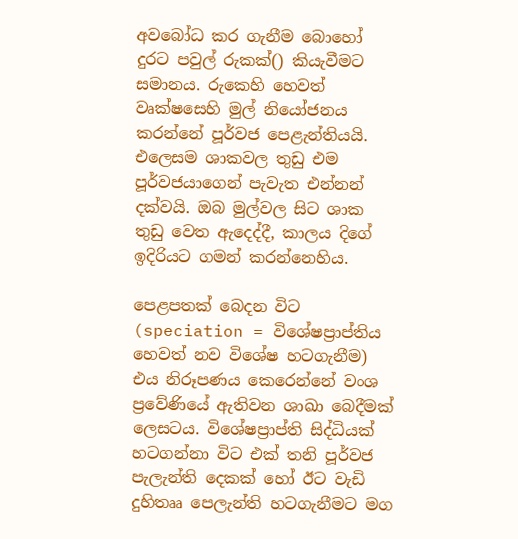අවබෝධ කර ගැනීම බොහෝ දුරට පවුල් රුකක්() කියැවීමට සමානය. රුකෙහි හෙවත් වෘක්ෂසෙහි මුල් නියෝජනය කරන්නේ පූර්වජ පෙළැන්තියයි. එලෙසම ශාකවල තුඩු එම පූර්වජයාගෙන් පැවැත එන්නන් දක්වයි. ඔබ මුල්වල සිට ශාක තුඩු වෙත ඇදෙද්දී, කාලය දිගේ ඉදිරියට ගමන් කරන්නෙහිය.

පෙළපතක් බෙදන විට (speciation = විශේෂප්‍රාප්තිය හෙවත් නව විශේෂ හටගැනීම) එය නිරූපණය කෙරෙන්නේ වංශ ප්‍රවේණියේ ඇතිවන ශාඛා බෙදීමක් ලෙසටය. විශේෂප්‍රාප්ති සිද්ධියක් හටගන්නා විට එක් තනි පූර්වජ පැලැන්ති දෙකක් හෝ ඊට වැඩි දුහිතෲ පෙලැන්ති හටගැනීමට මග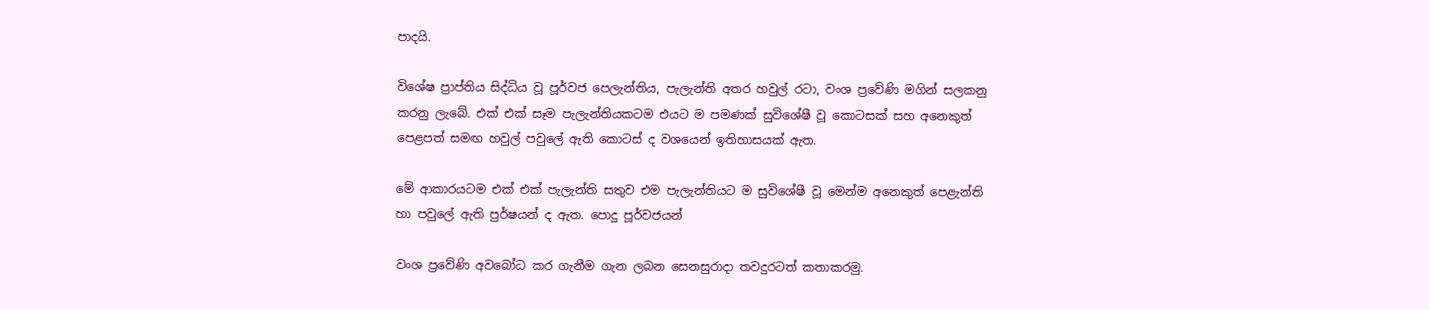පාදයි.

විශේෂ ප්‍රාප්තිය සිද්ධිය වූ පූර්වජ පෙලැන්තිය, පැලැන්ති අතර හවුල් රටා, වංශ ප්‍රවේණි මගින් සලකනු කරනු ලැබේ. එක් එක් සෑම පැලැන්තියකටම එයට ම පමණක් සුවිශේෂී වූ කොටසක් සහ අනෙකුත් පෙළපත් සමඟ හවුල් පවුලේ ඇති කොටස් ද වශයෙන් ඉතිහාසයක් ඇත.

මේ ආකාරයටම එක් එක් පැලැන්ති සතුව එම පැලැන්තියට ම සුවිශේෂී වූ මෙන්ම අනෙකුත් පෙළැන්ති හා පවුලේ ඇති පුර්ෂයන් ද ඇත. පොදු පූර්වජයන්

වංශ ප්‍රවේණි අවබෝධ කර ගැනීම ගැන ලබන සෙනසුරාදා තවදුරටත් කතාකරමු.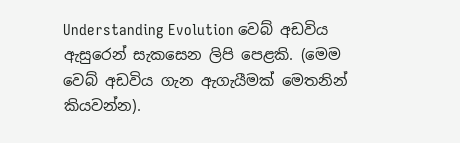Understanding Evolution වෙබ් අඩවිය ඇසුරෙන් සැකසෙන ලිපි පෙළකි. (මෙම වෙබ් අඩවිය ගැන ඇගැයීමක් මෙතනින් කියවන්න).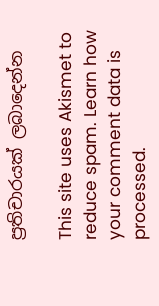ප්‍රතිචාරයක් ලබාදෙන්න

This site uses Akismet to reduce spam. Learn how your comment data is processed.